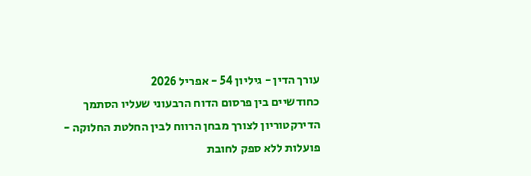עורך הדין - גיליון 54 - אפריל 2026
כחודשיים בין פרסום הדוח הרבעוני שעליו הסתמך הדירקטוריון לצורך מבחן הרווח לבין החלטת החלוקה - פועלות ללא ספק לחובת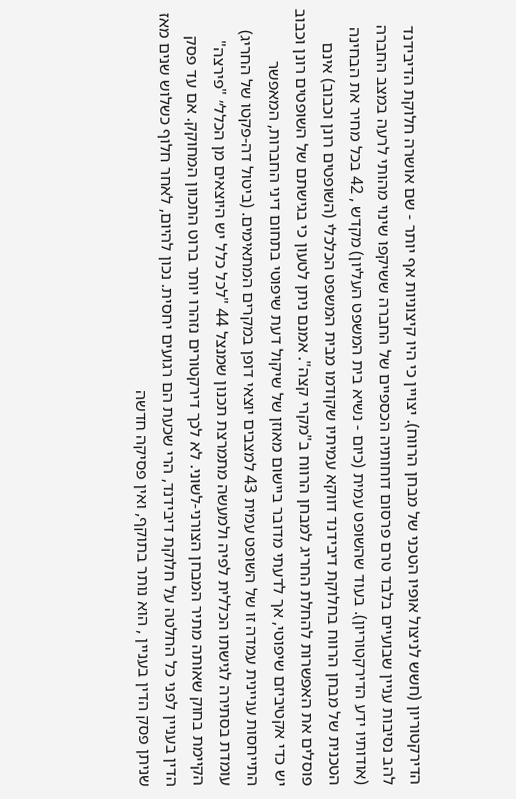הדירקטוריון (חשש לניצול אופיו הטכני של מבחן הרווח). יצויין כי היו קיצוניות אף יותר - שם אושרה חלוקת הדיבידנד להב נסיבות עניין שבועיים בלבד טרם פרסום דוחותיה הכספיים של החברה ששיקפו שינוי מהותי לרעה במצב החברה (אודותיו ידע הדירקטוריון). בעוד שהשופט עמית (כיום - נשיא בית המשפט העליון) מקדש , 42 בכל מחיר את הבחינה הטכנית של מבחן הרווח בחלוקת דיבידנד דווקא עמיתיו שקודמו מבית המשפט הכלכלי (השופטים רונן וכבוב) אינם פוסלים את האפשרות להחלת החריג למבחן הרווח ב"מקרי קצה". אמנם ניתן לטעון כי בגישתם של השופטים רונן וכבוב יש כדי אקטיביזם שיפוטי, אך לדעתי מדובר ביישום מאוזן של שיקול דעת שיפוטי בתחום דיני החברות, המאפשר התייחסות עניינית עמדה זו של השופט עמית 43 למצבים יוצאי דופן במקרים המתאימים. (ביטול דה-פקטו של החריג) עומדת בסתירה לגישתו הכללית לפיה ולמעשה מתמרצת תכנון שמנצל 44 "לכל כלל יש היוצאים מן הכלל״ "פירצה" הקיימת בחוק שאותה מתיר המבחן הצורני-לשוני. לא לכך דירקטורים נזהרו יותר ברוט התכוון המחוקק. אם עד פסק הדין בעניין לפני כל החלטה על חלוקת דיבידנד, הרי שכעת הם רגועים יחסית. נכון להיום, לאחר חלוף כשלוש שנים מאז שניתן פסק הדין בעניין , הוא נותר בתוקף, ואין פסיקה חדשה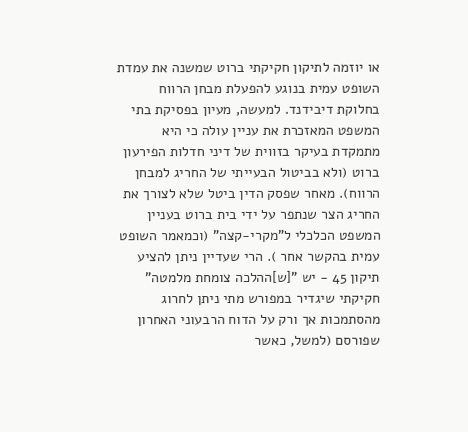או יוזמה לתיקון חקיקתי ברוט שמשנה את עמדת השופט עמית בנוגע להפעלת מבחן הרווח בחלוקת דיבידנד. למעשה, מעיון בפסיקת בתי המשפט המאזכרת את עניין עולה כי היא מתמקדת בעיקר בזווית של דיני חדלות הפירעון ברוט (ולא בביטול הבעייתי של החריג למבחן הרווח). מאחר שפסק הדין ביטל שלא לצורך את החריג הצר שנתפר על ידי בית ברוט בעניין המשפט הכלכלי ל"מקרי-קצה" (וכמאמר השופט עמית בהקשר אחר ). הרי שעדיין ניתן להציע תיקון 45 - יש "[ש]ההלכה צומחת מלמטה" חקיקתי שיגדיר במפורש מתי ניתן לחרוג מהסתמכות אך ורק על הדוח הרבעוני האחרון שפורסם (למשל, כאשר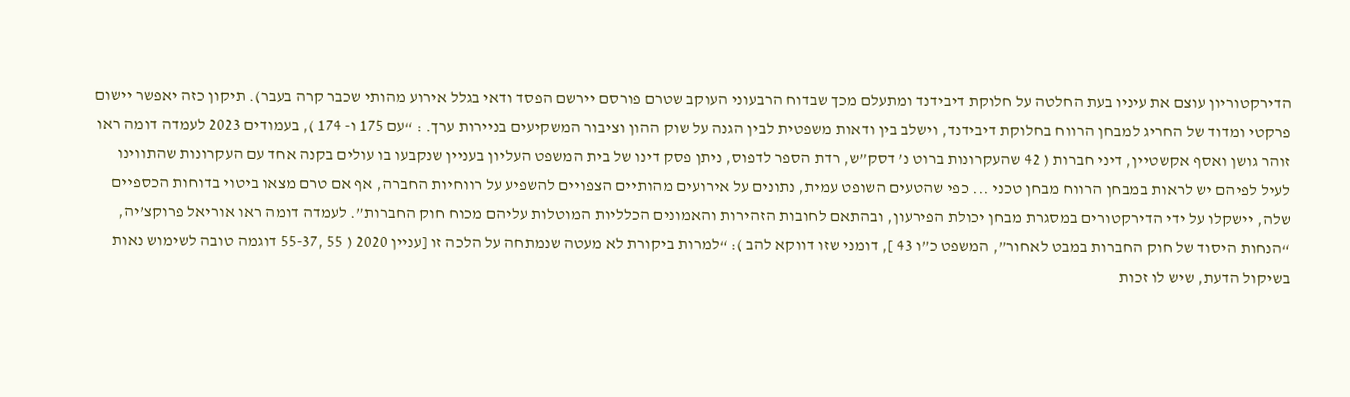הדירקטוריון עוצם את עיניו בעת החלטה על חלוקת דיבידנד ומתעלם מכך שבדוח הרבעוני העוקב שטרם פורסם יירשם הפסד ודאי בגלל אירוע מהותי שכבר קרה בעבר). תיקון כזה יאפשר יישום פרקטי ומדוד של החריג למבחן הרווח בחלוקת דיבידנד, וישלב בין ודאות משפטית לבין הגנה על שוק ההון וציבור המשקיעים בניירות ערך. : “עם 175 ו- 174 ), בעמודים 2023 לעמדה דומה ראו זוהר גושן ואסף אקשטיין, דיני חברות ( 42 שהעקרונות ברוט נ’ דסק”ש, רדת הספר לדפוס, ניתן פסק דינו של בית המשפט העליון בעניין שנקבעו בו עולים בקנה אחד עם העקרונות שהתווינו לעיל לפיהם יש לראות במבחן הרווח מבחן טכני ... כפי שהטעים השופט עמית, נתונים על אירועים מהותיים הצפויים להשפיע על רווחיות החברה, אף אם טרם מצאו ביטוי בדוחות הכספיים שלה, יישקלו על ידי הדירקטורים במסגרת מבחן יכולת הפירעון, ובהתאם לחובות הזהירות והאמונים הכלליות המוטלות עליהם מכוח חוק החברות”. לעמדה דומה ראו אוריאל פרוקצ’יה, “הנחות היסוד של חוק החברות במבט לאחור”, המשפט כ”ו 43 ], דומני שזו דווקא להב ): “למרות ביקורת לא מעטה שנמתחה על הלכה זו [עניין 2020 ( 55 ,55-37 דוגמה טובה לשימוש נאות בשיקול הדעת, שיש לו זכות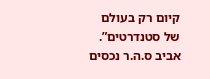קיום רק בעולם של סטנדרטים”. אביב ס.ה.ר נכסים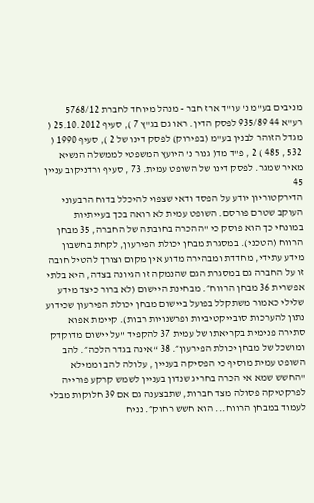מניבים בע"מ נ' עו"ד ארז חבר - מנהל מיוחד לחברת 5768/12 רע"א 44 935/89 לפסק הדין. ראו גם בג"ץ 7 ), סעיף 25.10.2012 ( מגדל הזוהר לבנין בע"מ (בפירוק) לפסק דינו של 2 ), סעיף 1990 ( 532 , 485 ) 2 , פ"ד מד( גנור נ' היועץ המשפטי לממשלה הנשיא מאיר שמגר. לפסק דינו של השופט עמית. 73 , סעיף ורדניקוב עניין 45
הדירקטוריון יודע על הפסד ודאי שצפוי להיכלל בדוח הרבעוני העוקב שטרם פורסם. השופט עמית לא רואה בכך בעייתיות במונחי כך הוא פוסק כי "ההכרה בחובתה של החברה, 35 מבחן הרווח (הטכני). במסגרת מבחן יכולת הפירעון, לקחת בחשבון מידע עתידי, מחדדת ומבהירה מדוע אין מקום וצורך להטיל חובה זו על החברה גם במסגרת הגם שהנמקה זו הגיונה בצדה, היא בלתי אפשרית 36 מבחן הרווח״. מבחינת היישום (לא ברור כיצד מידע שלילי כאמור משתקלל בפועל ביישום מבחן יכולת הפירעון שכידוע נתון להערכות סובייקטיביות ופרשנויות רבות). קיימת אפוא סתירה פנימית בקריאתו של עמית 37 להקפיד "על יישום מדוקדק ומושכל של מבחן יכולת הפירעון״. 38 “אינה בגדר הלכה״. להב השופט עמית מוסיף כי הפסיקה בעניין , עלולה להב וממילא "החשש שמא אי הכרה בחריג שנדון בעניין לשמש קרקע פורייה לפרקטיקה פסולה מצד חברות, שתבצענה גם אם 39 חלוקות מבלי לעמוד במבחן הרווח... הוא חשש רחוק״. נניח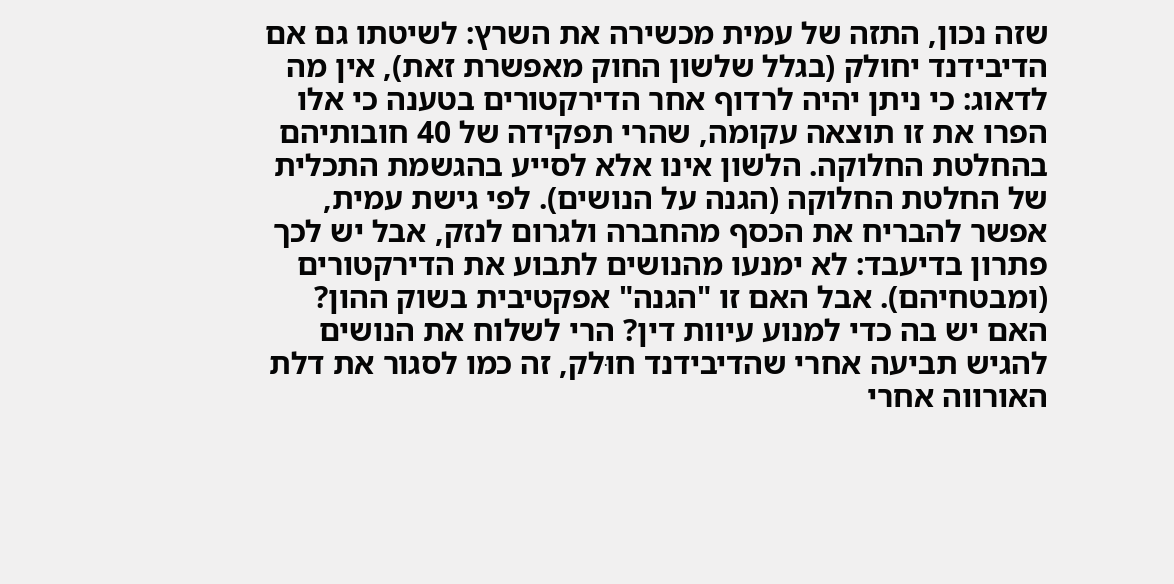שזה נכון, התזה של עמית מכשירה את השרץ: לשיטתו גם אם הדיבידנד יחולק (בגלל שלשון החוק מאפשרת זאת), אין מה לדאוג: כי ניתן יהיה לרדוף אחר הדירקטורים בטענה כי אלו הפרו את זו תוצאה עקומה, שהרי תפקידה של 40 חובותיהם בהחלטת החלוקה. הלשון אינו אלא לסייע בהגשמת התכלית של החלטת החלוקה (הגנה על הנושים). לפי גישת עמית, אפשר להבריח את הכסף מהחברה ולגרום לנזק, אבל יש לכך פתרון בדיעבד: לא ימנעו מהנושים לתבוע את הדירקטורים (ומבטחיהם). אבל האם זו "הגנה" אפקטיבית בשוק ההון? האם יש בה כדי למנוע עיוות דין? הרי לשלוח את הנושים להגיש תביעה אחרי שהדיבידנד חוּלק, זה כמו לסגור את דלת האורווה אחרי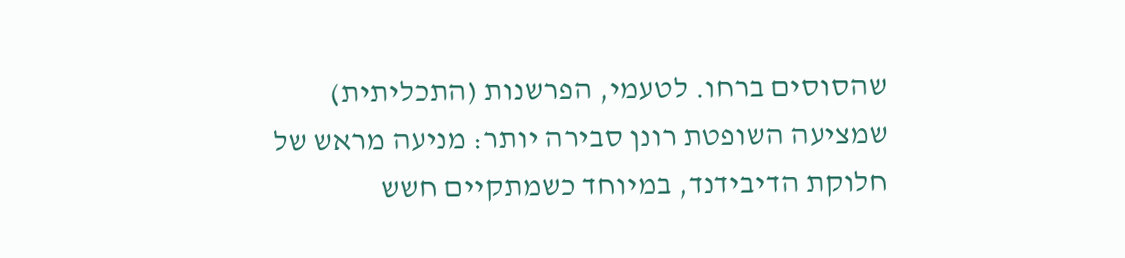שהסוסים ברחו. לטעמי, הפרשנות (התכליתית) שמציעה השופטת רונן סבירה יותר: מניעה מראש של חלוקת הדיבידנד, במיוחד כשמתקיים חשש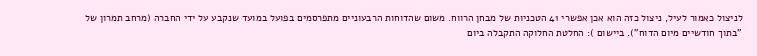לניצול כאמור לעיל, ניצול כזה הוא אכן אפשרי 41 הטכניות של מבחן הרווח. משום שהדוחות הרבעוניים מתפרסמים בפועל במועד שנקבע על ידי החברה (מרחב תמרון של "בתוך חודשיים מיום הדוח"). ביישום ): החלטת החלוקה התקבלה ביום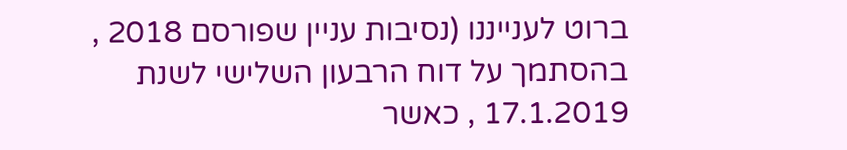ברוט לענייננו (נסיבות עניין שפורסם 2018 , בהסתמך על דוח הרבעון השלישי לשנת 17.1.2019 , כאשר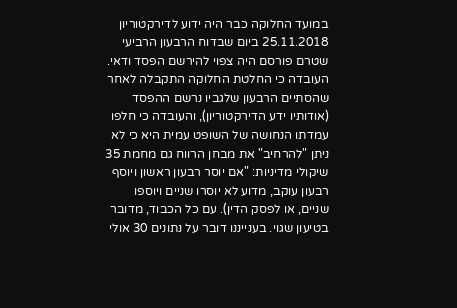במועד החלוקה כבר היה ידוע לדירקטוריון 25.11.2018 ביום שבדוח הרבעון הרביעי שטרם פורסם היה צפוי להירשם הפסד ודאי. העובדה כי החלטת החלוקה התקבלה לאחר שהסתיים הרבעון שלגביו נרשם ההפסד (אודותיו ידע הדירקטוריון), והעובדה כי חלפו עמדתו הנחושה של השופט עמית היא כי לא ניתן "להרחיב" את מבחן הרווח גם מחמת 35 שיקולי מדיניות: "אם יוסר רבעון ראשון ויוסף רבעון עוקב, מדוע לא יוסרו שניים ויוספו שניים, או לפסק הדין). עם כל הכבוד, מדובר בטיעון שגוי. בענייננו דובר על נתונים 30 אולי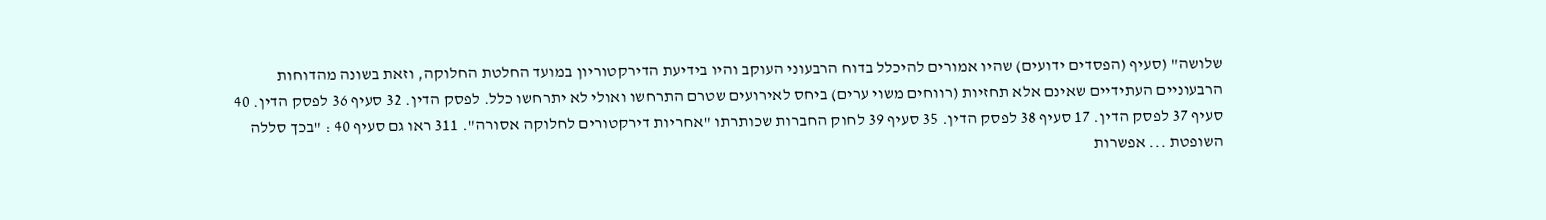שלושה" (סעיף (הפסדים ידועים) שהיו אמורים להיכלל בדוח הרבעוני העוקב והיו בידיעת הדירקטוריון במועד החלטת החלוקה, וזאת בשונה מהדוחות הרבעוניים העתידיים שאינם אלא תחזיות (רווחים משוי ערים) ביחס לאירועים שטרם התרחשו ואולי לא יתרחשו כלל. לפסק הדין. 32 סעיף 36 לפסק הדין. 40 סעיף 37 לפסק הדין. 17 סעיף 38 לפסק הדין. 35 סעיף 39 לחוק החברות שכותרתו "אחריות דירקטורים לחלוקה אסורה". 311 ראו גם סעיף 40 : "בכך סללה השופטת ... אפשרות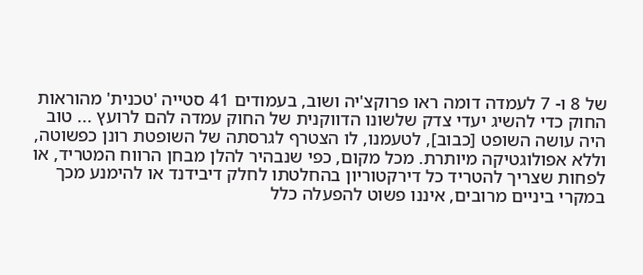של 8 ו- 7 לעמדה דומה ראו פרוקצ'יה ושוב, בעמודים 41 סטייה 'טכנית' מהוראות החוק כדי להשיג יעדי צדק שלשונו הדווקנית של החוק עמדה להם לרועץ ... טוב היה עושה השופט [כבוב], לטעמנו, לו הצטרף לגרסתה של השופטת רונן כפשוטה, וללא אפולוגטיקה מיותרת. מכל מקום, כפי שנבהיר להלן מבחן הרווח המטריד, או לפחות שצריך להטריד כל דירקטוריון בהחלטתו לחלק דיבידנד או להימנע מכך במקרי ביניים מרובים, איננו פשוט להפעלה כלל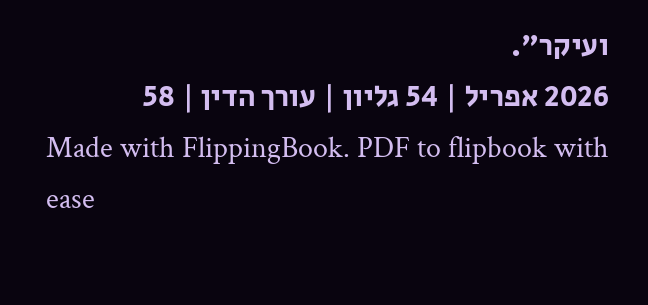ועיקר".
2026 אפריל | 54 גליון | עורך הדין | 58
Made with FlippingBook. PDF to flipbook with ease